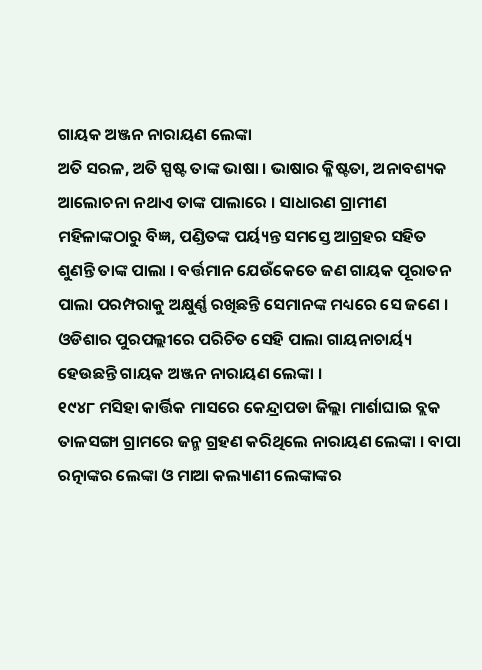ଗାୟକ ଅଞ୍ଜନ ନାରାୟଣ ଲେଙ୍କା
ଅତି ସରଳ, ଅତି ସ୍ପଷ୍ଟ ତାଙ୍କ ଭାଷା । ଭାଷାର କ୍ଳିଷ୍ଟତା, ଅନାବଶ୍ୟକ ଆଲୋଚନା ନଥାଏ ତାଙ୍କ ପାଲାରେ । ସାଧାରଣ ଗ୍ରାମୀଣ ମହିଳାଙ୍କଠାରୁ ବିଜ୍ଞ, ପଣ୍ଡିତଙ୍କ ପର୍ୟ୍ୟନ୍ତ ସମସ୍ତେ ଆଗ୍ରହର ସହିତ ଶୁଣନ୍ତି ତାଙ୍କ ପାଲା । ବର୍ତ୍ତମାନ ଯେଉଁକେତେ ଜଣ ଗାୟକ ପୂରାତନ ପାଲା ପରମ୍ପରାକୁ ଅକ୍ଷୁର୍ଣ୍ଣ ରଖିଛନ୍ତି ସେମାନଙ୍କ ମଧ୍ୟରେ ସେ ଜଣେ । ଓଡିଶାର ପୁରପଲ୍ଲୀରେ ପରିଚିତ ସେହି ପାଲା ଗାୟନାଚାର୍ୟ୍ୟ ହେଉଛନ୍ତି ଗାୟକ ଅଞ୍ଜନ ନାରାୟଣ ଲେଙ୍କା ।
୧୯୪୮ ମସିହା କାର୍ତ୍ତିକ ମାସରେ କେନ୍ଦ୍ରାପଡା ଜିଲ୍ଲା ମାର୍ଶାଘାଇ ବ୍ଲକ ତାଳସଙ୍ଗା ଗ୍ରାମରେ ଜନ୍ମ ଗ୍ରହଣ କରିଥିଲେ ନାରାୟଣ ଲେଙ୍କା । ବାପା ରତ୍ନାଙ୍କର ଲେଙ୍କା ଓ ମାଆ କଲ୍ୟାଣୀ ଲେଙ୍କାଙ୍କର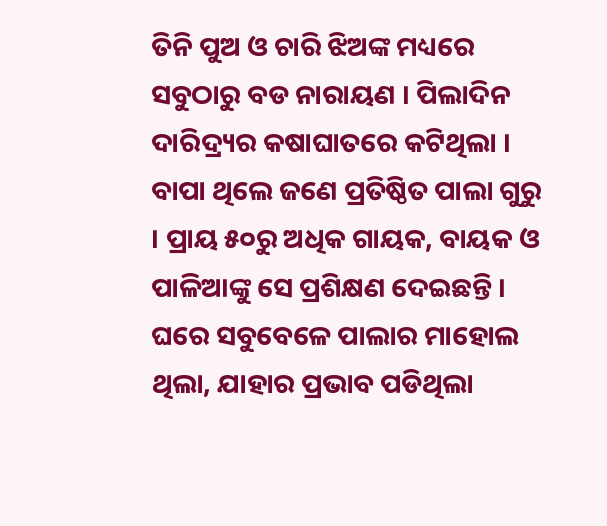ତିନି ପୁଅ ଓ ଚାରି ଝିଅଙ୍କ ମଧ୍ୟରେ ସବୁଠାରୁ ବଡ ନାରାୟଣ । ପିଲାଦିନ ଦାରିଦ୍ର୍ୟର କଷାଘାତରେ କଟିଥିଲା । ବାପା ଥିଲେ ଜଣେ ପ୍ରତିଷ୍ଠିତ ପାଲା ଗୁରୁ । ପ୍ରାୟ ୫୦ରୁ ଅଧିକ ଗାୟକ, ବାୟକ ଓ ପାଳିଆଙ୍କୁ ସେ ପ୍ରଶିକ୍ଷଣ ଦେଇଛନ୍ତି । ଘରେ ସବୁବେଳେ ପାଲାର ମାହୋଲ ଥିଲା, ଯାହାର ପ୍ରଭାବ ପଡିଥିଲା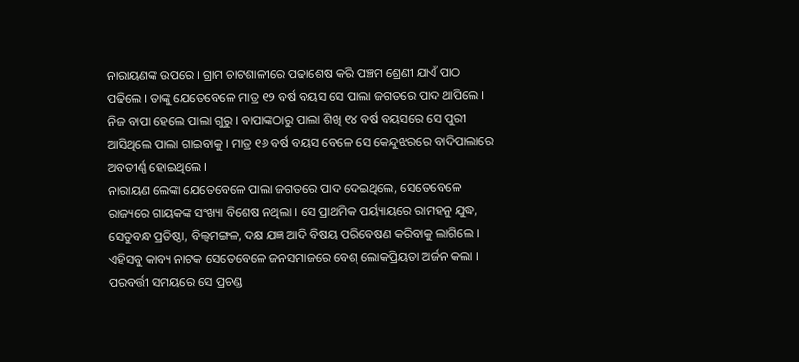ନାରାୟଣଙ୍କ ଉପରେ । ଗ୍ରାମ ଚାଟଶାଳୀରେ ପଢାଶେଷ କରି ପଞ୍ଚମ ଶ୍ରେଣୀ ଯାଏଁ ପାଠ ପଢିଲେ । ତାଙ୍କୁ ଯେତେବେଳେ ମାତ୍ର ୧୨ ବର୍ଷ ବୟସ ସେ ପାଲା ଜଗତରେ ପାଦ ଥାପିଲେ । ନିଜ ବାପା ହେଲେ ପାଲା ଗୁରୁ । ବାପାଙ୍କଠାରୁ ପାଲା ଶିଖି ୧୪ ବର୍ଷ ବୟସରେ ସେ ପୁରୀ ଆସିଥିଲେ ପାଲା ଗାଇବାକୁ । ମାତ୍ର ୧୬ ବର୍ଷ ବୟସ ବେଳେ ସେ କେନ୍ଦୁଝରରେ ବାଦିପାଲାରେ ଅବତୀର୍ଣ୍ଣ ହୋଇଥିଲେ ।
ନାରାୟଣ ଲେଙ୍କା ଯେତେବେଳେ ପାଲା ଜଗତରେ ପାଦ ଦେଇଥିଲେ, ସେତେବେଳେ ରାଜ୍ୟରେ ଗାୟକଙ୍କ ସଂଖ୍ୟା ବିଶେଷ ନଥିଲା । ସେ ପ୍ରାଥମିକ ପର୍ୟ୍ୟାୟରେ ରାମହନୁ ଯୁଦ୍ଧ, ସେତୁବନ୍ଧ ପ୍ରତିଷ୍ଠା, ବିଲ୍ୱମଙ୍ଗଳ, ଦକ୍ଷ ଯଜ୍ଞ ଆଦି ବିଷୟ ପରିବେଷଣ କରିବାକୁ ଲାଗିଲେ । ଏହିସବୁ କାବ୍ୟ ନାଟକ ସେତେବେଳେ ଜନସମାଜରେ ବେଶ୍ ଲୋକପ୍ରିୟତା ଅର୍ଜନ କଲା । ପରବର୍ତ୍ତୀ ସମୟରେ ସେ ପ୍ରଚଣ୍ଡ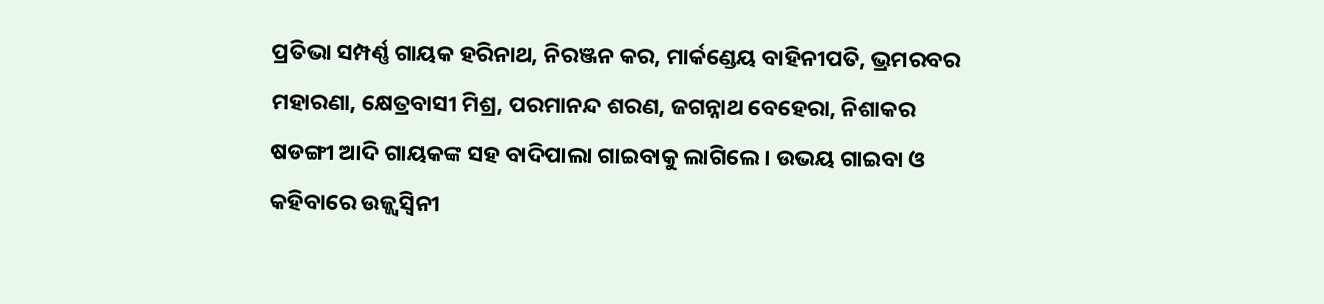ପ୍ରତିଭା ସମ୍ପର୍ଣ୍ଣ ଗାୟକ ହରିନାଥ, ନିରଞ୍ଜନ କର, ମାର୍କଣ୍ଡେୟ ବାହିନୀପତି, ଭ୍ରମରବର ମହାରଣା, କ୍ଷେତ୍ରବାସୀ ମିଶ୍ର, ପରମାନନ୍ଦ ଶରଣ, ଜଗନ୍ନାଥ ବେହେରା, ନିଶାକର ଷଡଙ୍ଗୀ ଆଦି ଗାୟକଙ୍କ ସହ ବାଦିପାଲା ଗାଇବାକୁ ଲାଗିଲେ । ଉଭୟ ଗାଇବା ଓ କହିବାରେ ଉଜ୍ଜ୍ୱସ୍ୱିନୀ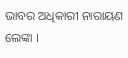ଭାବର ଅଧିକାରୀ ନାରାୟଣ ଲେଙ୍କା ।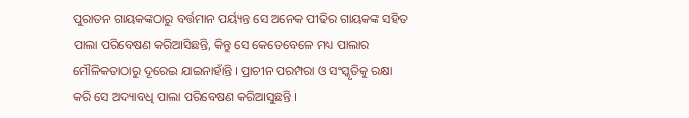ପୁରାତନ ଗାୟକଙ୍କଠାରୁ ବର୍ତ୍ତମାନ ପର୍ୟ୍ୟନ୍ତ ସେ ଅନେକ ପୀଢିର ଗାୟକଙ୍କ ସହିତ ପାଲା ପରିବେଷଣ କରିଆସିଛନ୍ତି, କିନ୍ତୁ ସେ କେତେବେଳେ ମଧ୍ୟ ପାଲାର ମୌଳିକତାଠାରୁ ଦୂରେଇ ଯାଇନାହାଁନ୍ତି । ପ୍ରାଚୀନ ପରମ୍ପରା ଓ ସଂସ୍କୃତିକୁ ରକ୍ଷା କରି ସେ ଅଦ୍ୟାବଧି ପାଲା ପରିବେଷଣ କରିଆସୁଛନ୍ତି ।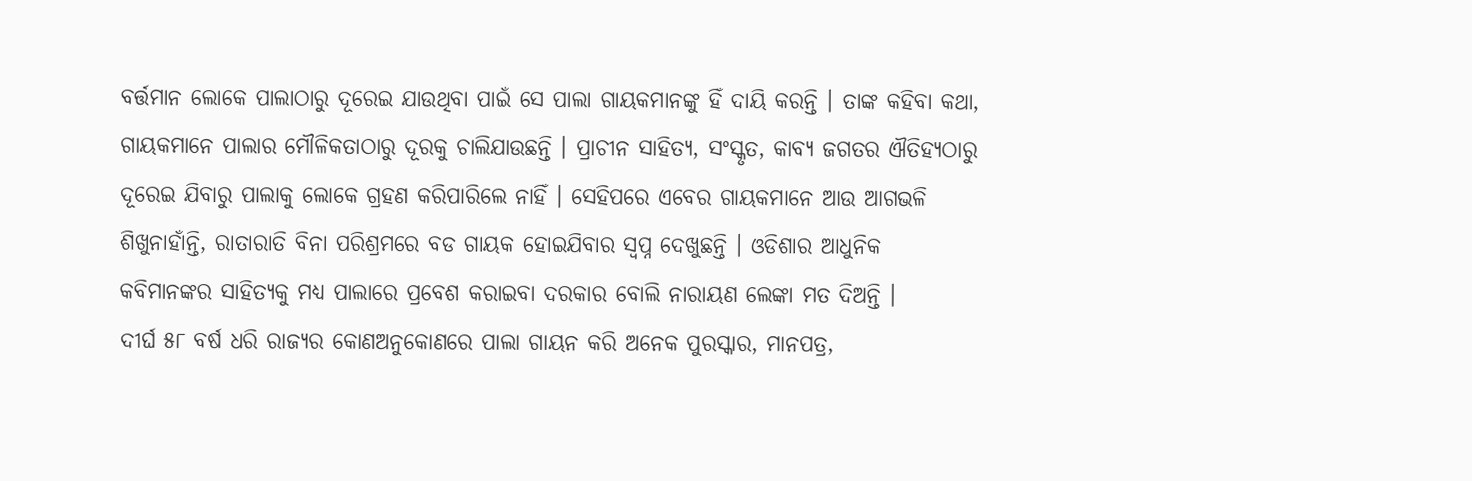ବର୍ତ୍ତମାନ ଲୋକେ ପାଲାଠାରୁ ଦୂରେଇ ଯାଉଥିବା ପାଇଁ ସେ ପାଲା ଗାୟକମାନଙ୍କୁ ହିଁ ଦାୟି କରନ୍ତି । ତାଙ୍କ କହିବା କଥା, ଗାୟକମାନେ ପାଲାର ମୌଳିକତାଠାରୁ ଦୂରକୁ ଚାଲିଯାଉଛନ୍ତି । ପ୍ରାଚୀନ ସାହିତ୍ୟ, ସଂସ୍କୃତ, କାବ୍ୟ ଜଗତର ଐତିହ୍ୟଠାରୁ ଦୂରେଇ ଯିବାରୁ ପାଲାକୁ ଲୋକେ ଗ୍ରହଣ କରିପାରିଲେ ନାହିଁ । ସେହିପରେ ଏବେର ଗାୟକମାନେ ଆଉ ଆଗଭଳି ଶିଖୁନାହାଁନ୍ତି, ରାତାରାତି ବିନା ପରିଶ୍ରମରେ ବଡ ଗାୟକ ହୋଇଯିବାର ସ୍ୱପ୍ନ ଦେଖୁଛନ୍ତି । ଓଡିଶାର ଆଧୁନିକ କବିମାନଙ୍କର ସାହିତ୍ୟକୁ ମଧ୍ୟ ପାଲାରେ ପ୍ରବେଶ କରାଇବା ଦରକାର ବୋଲି ନାରାୟଣ ଲେଙ୍କା ମତ ଦିଅନ୍ତି ।
ଦୀର୍ଘ ୫୮ ବର୍ଷ ଧରି ରାଜ୍ୟର କୋଣଅନୁକୋଣରେ ପାଲା ଗାୟନ କରି ଅନେକ ପୁରସ୍କାର, ମାନପତ୍ର,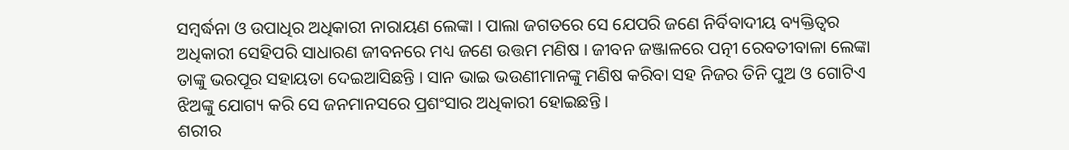ସମ୍ବର୍ଦ୍ଧନା ଓ ଉପାଧିର ଅଧିକାରୀ ନାରାୟଣ ଲେଙ୍କା । ପାଲା ଜଗତରେ ସେ ଯେପରି ଜଣେ ନିର୍ବିବାଦୀୟ ବ୍ୟକ୍ତିତ୍ୱର ଅଧିକାରୀ ସେହିପରି ସାଧାରଣ ଜୀବନରେ ମଧ୍ୟ ଜଣେ ଉତ୍ତମ ମଣିଷ । ଜୀବନ ଜଞ୍ଜାଳରେ ପତ୍ନୀ ରେବତୀବାଳା ଲେଙ୍କା ତାଙ୍କୁ ଭରପୂର ସହାୟତା ଦେଇଆସିଛନ୍ତି । ସାନ ଭାଇ ଭଉଣୀମାନଙ୍କୁ ମଣିଷ କରିବା ସହ ନିଜର ତିନି ପୁଅ ଓ ଗୋଟିଏ ଝିଅଙ୍କୁ ଯୋଗ୍ୟ କରି ସେ ଜନମାନସରେ ପ୍ରଶଂସାର ଅଧିକାରୀ ହୋଇଛନ୍ତି ।
ଶରୀର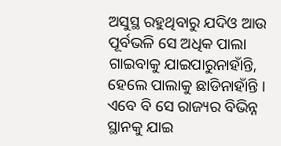ଅସୁସ୍ଥ ରହୁଥିବାରୁ ଯଦିଓ ଆଉ ପୂର୍ବଭଳି ସେ ଅଧିକ ପାଲା ଗାଇବାକୁ ଯାଇପାରୁନାହାଁନ୍ତି, ହେଲେ ପାଲାକୁ ଛାଡିନାହାଁନ୍ତି । ଏବେ ବି ସେ ରାଜ୍ୟର ବିଭିନ୍ନ ସ୍ଥାନକୁ ଯାଇ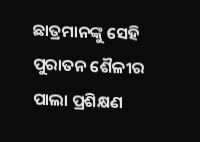ଛାତ୍ରମାନଙ୍କୁ ସେହି ପୁରାତନ ଶୈଳୀର ପାଲା ପ୍ରଶିକ୍ଷଣ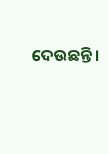ଦେଉଛନ୍ତି ।